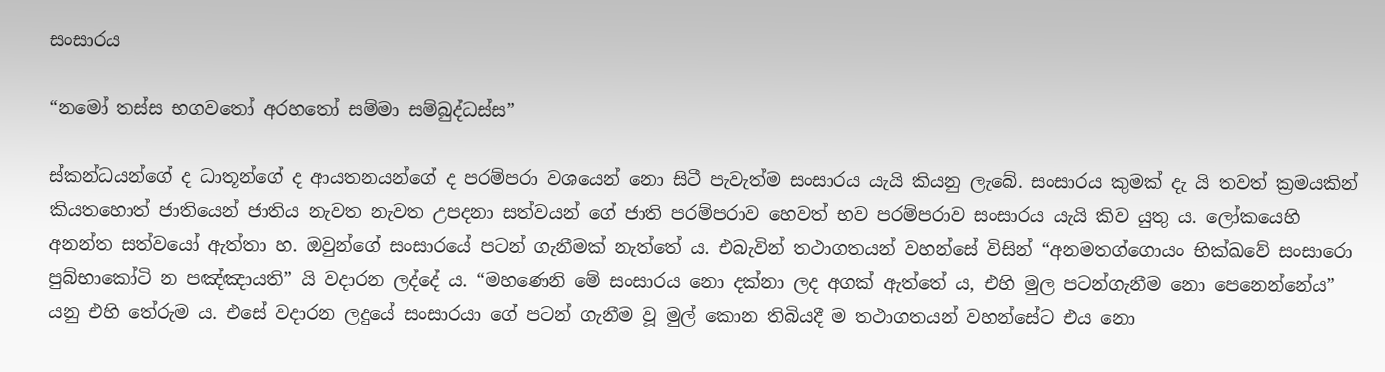සංසාරය

“නමෝ තස්ස භගවතෝ අරහතෝ සම්මා සම්බුද්ධස්ස”

ස්කන්ධයන්ගේ ද ධාතූන්ගේ ද ආයතනයන්ගේ ද පරම්පරා වශයෙන් නො සිටී පැවැත්ම සංසාරය යැයි කියනු ලැබේ. සංසාරය කුමක් දැ යි තවත් ක්‍රමයකින් කියතහොත් ජාතියෙන් ජාතිය නැවත නැවත උපදනා සත්වයන් ගේ ජාති පරම්පරාව හෙවත් භව පරම්පරාව සංසාරය යැයි කිව යුතු ය. ලෝකයෙහි අනන්ත සත්වයෝ ඇත්තා හ. ඔවුන්ගේ සංසාරයේ පටන් ගැනීමක් නැත්තේ ය. එබැවින් තථාගතයන් වහන්සේ විසින් “අනමතග්ගොයං භික්ඛවේ සංසාරො පුබ්භාකෝටි න පඤ්ඤායති” යි වදාරන ලද්දේ ය. “මහණෙනි මේ සංසාරය නො දක්නා ලද අගක් ඇත්තේ ය, එහි මුල පටන්ගැනීම නො පෙනෙන්නේය” යනු එහි තේරුම ය. එසේ වදාරන ලදුයේ සංසාරයා ගේ පටන් ගැනීම වූ මුල් කොන තිබියදී ම තථාගතයන් වහන්සේට එය නො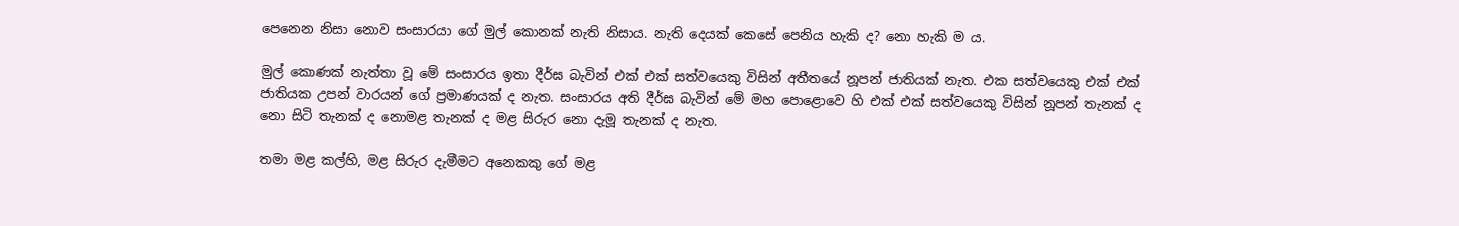පෙනෙන නිසා නොව සංසාරයා ගේ මුල් කොනක් නැති නිසාය. නැති දෙයක් කෙසේ පෙනිය හැකි ද? නො හැකි ම ය.

මුල් කොණක් නැත්තා වූ මේ සංසාරය ඉතා දීර්ඝ බැවින් එක් එක් සත්වයෙකු විසින් අතීතයේ නූපන් ජාතියක් නැත. එක සත්වයෙකු එක් එක් ජාතියක උපන් වාරයන් ගේ ප්‍රමාණයක් ද නැත. සංසාරය අති දීර්ඝ බැවින් මේ මහ පොළොවෙ හි එක් එක් සත්වයෙකු විසින් නූපන් තැනක් ද නො සිටි තැනක් ද නොමළ තැනක් ද මළ සිරුර නො දැමූ තැනක් ද නැත.

තමා මළ කල්හි, මළ සිරුර දැමීමට අනෙකකු ගේ මළ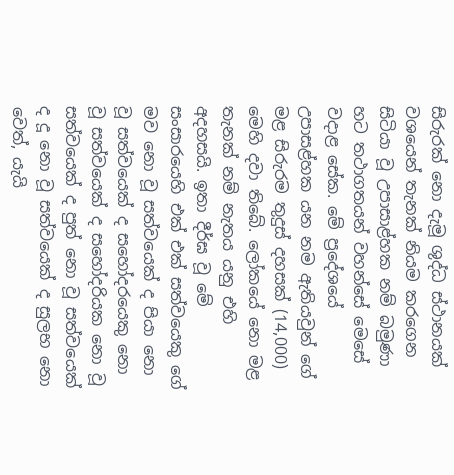සිරුරක් නො දැමූ ශුද්ධ ස්ථානයක් වශයෙන් තැනක් නියම කරගෙන සිටියා වූ උපාසාළ්හක නම් බමුණා හට තථාගතයන් වහන්සේ මෙසේ වදාළ සේක. මේ ප්‍රදේශයේ උපාසළ්හක යන නම ඇතියවුන් ගේ මළ සිරුරම තුදුස් දහසක් (14,000) මෙහි දවා තිබේ. ලෝකයේ නො මළ තැනක් නම් නැතය යනු එහි අදහසයි. ඉතා දීර්ඝ වූ මේ සංසාරයෙහි එක් එක් සත්වයෙකු ගේ මව නො වූ සත්වයෙක් ද පියා නො වූ සත්වයෙක් ද සහෝදරයෙකු නො වූ සත්වයෙක් ද සහෝදරියක නො වූ සත්වයෙක් ද පුත් නො වූ සත්වයෙක් ද දූ නො වූ සත්වයෙක් ද සුලභ නො වෙත්, යැයි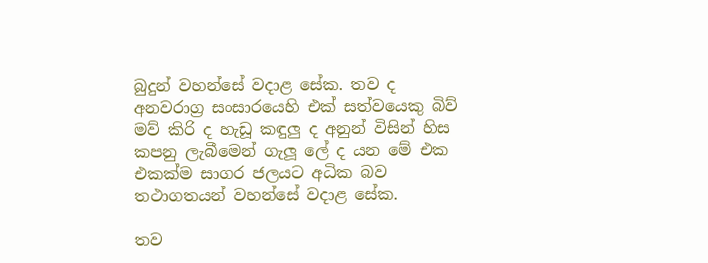බුදුන් වහන්සේ වදාළ සේක. තව ද අනවරාග්‍ර සංසාරයෙහි එක් සත්වයෙකු බිව් මව් කිරි ද හැඩූ කඳුලු ද අනුන් විසින් හිස කපනු ලැබීමෙන් ගැලූ ලේ ද යන මේ එක එකක්ම සාගර ජලයට අධික බව තථාගතයන් වහන්සේ වදාළ සේක.

තව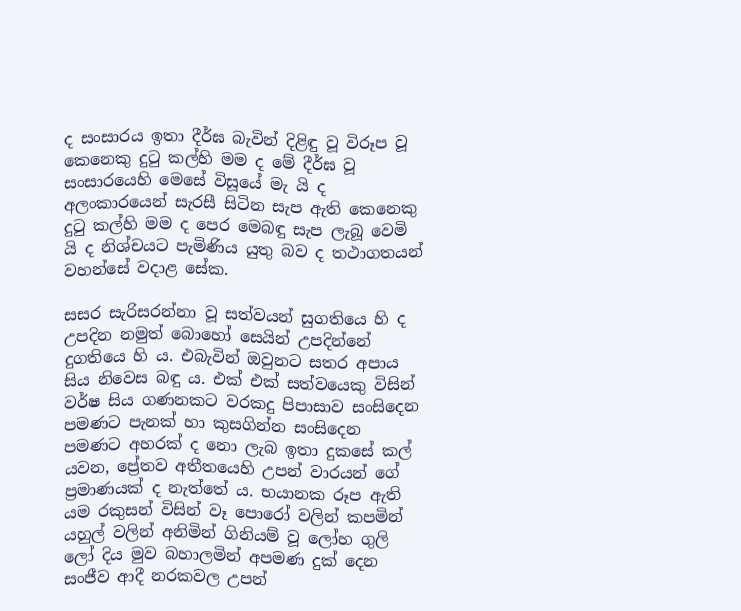ද සංසාරය ඉතා දීර්ඝ බැවින් දිළිඳු වූ විරූප වූ කෙනෙකු දුටු කල්හි මම ද මේ දීර්ඝ වූ සංසාරයෙහි මෙසේ විසූයේ මැ යි ද අලංකාරයෙන් සැරසී සිටින සැප ඇති කෙනෙකු දුටු කල්හි මම ද පෙර මෙබඳු සැප ලැබූ වෙමි යි ද නිශ්චයට පැමිණිය යුතු බව ද තථාගතයන් වහන්සේ වදාළ සේක.

සසර සැරිසරන්නා වූ සත්වයන් සුගතියෙ හි ද උපදින නමුත් බොහෝ සෙයින් උපදින්නේ දුගතියෙ හි ය. එබැවින් ඔවුනට සතර අපාය සිය නිවෙස බඳු ය. එක් එක් සත්වයෙකු විසින් වර්ෂ සිය ගණනකට වරකදු පිපාසාව සංසිදෙන පමණට පැනක් හා කුසගින්න සංසිදෙන පමණට අහරක් ද නො ලැබ ඉතා දුකසේ කල් යවන, ප්‍රේතව අතීතයෙහි උපන් වාරයන් ගේ ප්‍රමාණයක් ද නැත්තේ ය. භයානක රූප ඇති යම රකුසන් විසින් වෑ පොරෝ වලින් කපමින් යහුල් වලින් අනිමින් ගිනියම් වූ ලෝහ ගුලි ලෝ දිය මුව බහාලමින් අපමණ දුක් දෙන සංජීව ආදී නරකවල උපන්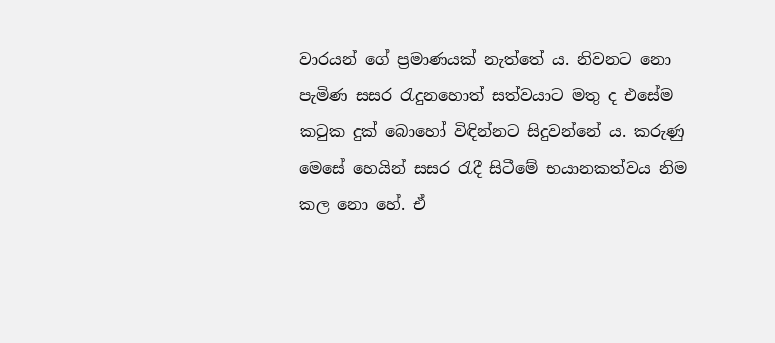වාරයන් ගේ ප්‍රමාණයක් නැත්තේ ය. නිවනට නො පැමිණ සසර රැදුනහොත් සත්වයාට මතු ද එසේම කටුක දුක් බොහෝ විඳින්නට සිදුවන්නේ ය. කරුණු මෙසේ හෙයින් සසර රැදී සිටීමේ භයානකත්වය නිම කල නො හේ. ඒ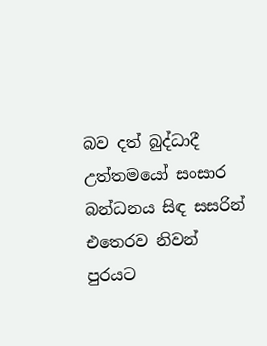බව දත් බුද්ධාදී උත්තමයෝ සංසාර බන්ධනය සිඳ සසරින් එතෙරව නිවන් පුරයට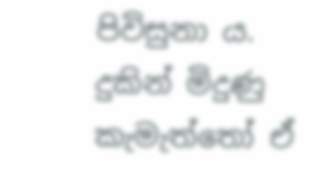පිවිසුනා ය. දුකින් මිදුණු කැමැත්තෝ ඒ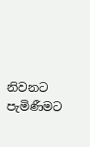නිවනට පැමිණීමට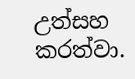උත්සහ කරත්වා.